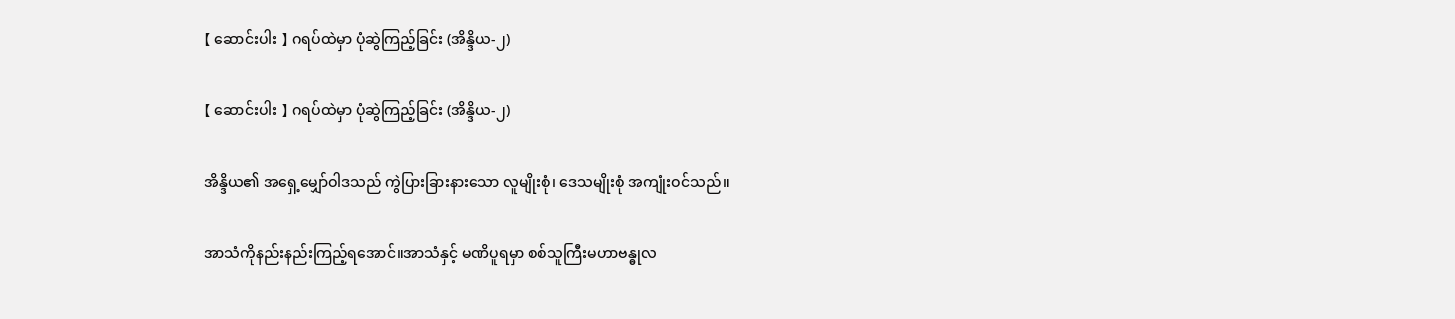【 ဆောင်းပါး 】 ဂရပ်ထဲမှာ ပုံဆွဲကြည့်ခြင်း (အိန္ဒိယ-၂)

【 ဆောင်းပါး 】 ဂရပ်ထဲမှာ ပုံဆွဲကြည့်ခြင်း (အိန္ဒိယ-၂)

အိန္ဒိယ၏ အရှေ့မျှော်ဝါဒသည် ကွဲပြားခြားနားသော လူမျိုးစုံ၊ ဒေသမျိုးစုံ အကျုံးဝင်သည်။

အာသံကိုနည်းနည်းကြည့်ရအောင်။အာသံနှင့် မဏိပူရမှာ စစ်သူကြီးမဟာဗန္ဓုလ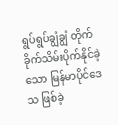ရွပ်ရွပ်ချွံချွံ တိုက်ခိုက်သိမ်းပိုက်နိုင်ခဲ့သော မြန်မာပိုင်ဒေသ ဖြစ်ခဲ့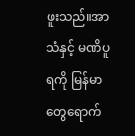ဖူးသည်။အာသံနှင့် မဏိပူရကို မြန်မာတွေရောက်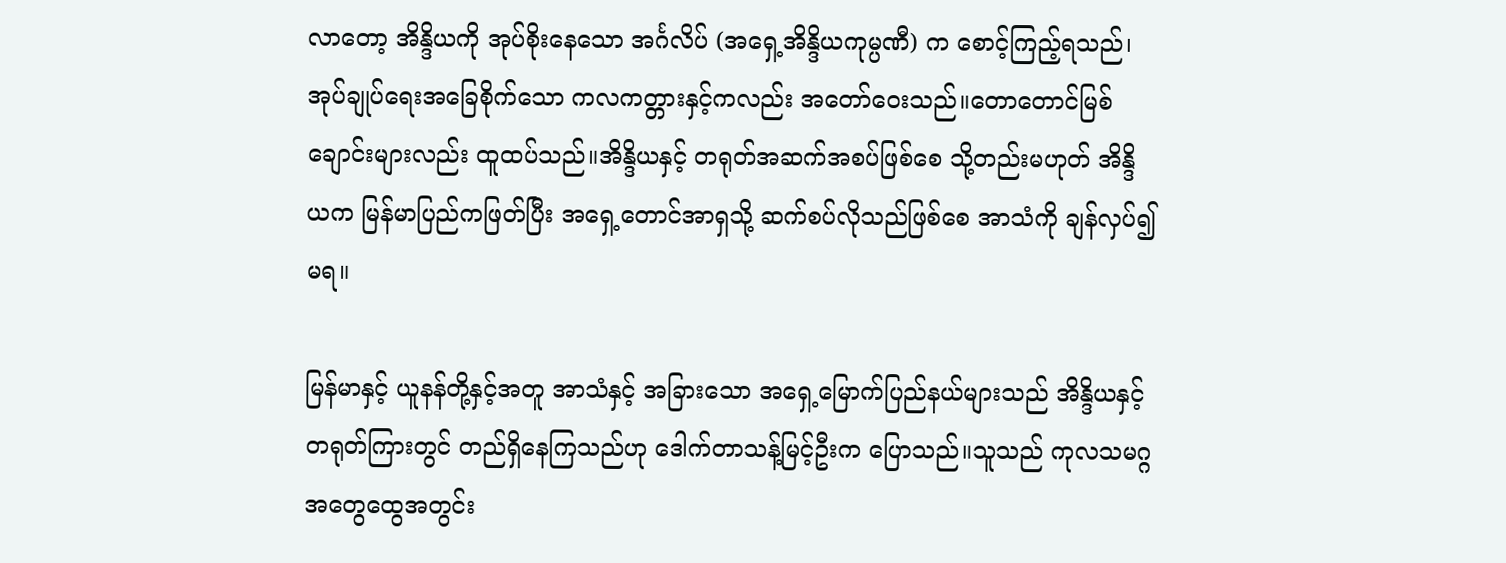လာတော့ အိန္ဒိယကို အုပ်စိုးနေသော အင်္ဂလိပ် (အရှေ့အိန္ဒိယကုမ္ပဏီ) က စောင့်ကြည့်ရသည်၊ အုပ်ချုပ်ရေးအခြေစိုက်သော ကလကတ္တားနှင့်ကလည်း အတော်ဝေးသည်။တောတောင်မြစ်ချောင်းများလည်း ထူထပ်သည်။အိန္ဒိယနှင့် တရုတ်အဆက်အစပ်ဖြစ်စေ သို့တည်းမဟုတ် အိန္ဒိယက မြန်မာပြည်ကဖြတ်ပြီး အရှေ့တောင်အာရှသို့ ဆက်စပ်လိုသည်ဖြစ်စေ အာသံကို ချန်လှပ်၍မရ။

မြန်မာနှင့် ယူနန်တို့နှင့်အတူ အာသံနှင့် အခြားသော အရှေ့မြောက်ပြည်နယ်များသည် အိန္ဒိယနှင့် တရုတ်ကြားတွင် တည်ရှိနေကြသည်ဟု ဒေါက်တာသန့်မြင့်ဦးက ပြောသည်။သူသည် ကုလသမဂ္ဂအတွေထွေအတွင်း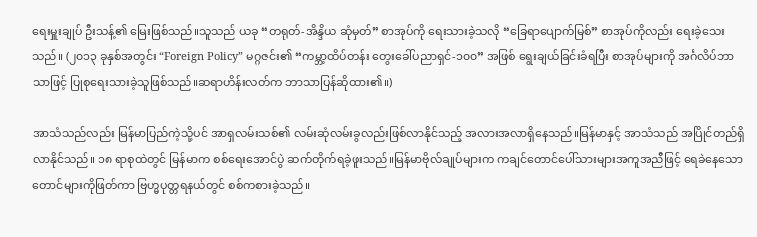ရေးမှူးချုပ် ဦးသန့်၏ မြေးဖြစ်သည်။သူသည် ယခု “တရုတ်-အိန္ဒိယ ဆုံမှတ်” စာအုပ်ကို ရေးသားခဲ့သလို “ခြေရာပျောက်မြစ်” စာအုပ်ကိုလည်း ရေးခဲ့သေးသည်။ (၂၀၁၃ ခုနှစ်အတွင်း “Foreign Policy” မဂ္ဂဇင်း၏ “ကမ္ဘာ့ထိပ်တန်း တွေးခေါ်ပညာရှင်-၁၀၀” အဖြစ် ရွေးချယ်ခြင်းခံရပြီး စာအုပ်များကို အင်္ဂလိပ်ဘာသာဖြင့် ပြုစုရေးသားခဲ့သူဖြစ်သည်။ဆရာဟိန်းလတ်က ဘာသာပြန်ဆိုထား၏။)

အာသံသည်လည်း မြန်မာပြည်ကဲ့သို့ပင် အာရှလမ်းသစ်၏ လမ်းဆုံလမ်းခွလည်းဖြစ်လာနိုင်သည့် အလားအလာရှိနေသည်။မြန်မာနှင့် အာသံသည် အပြိုင်တည်ရှိလာနိုင်သည်။ ၁၈ ရာစုထဲတွင် မြန်မာက စစ်ရေးအောင်ပွဲ ဆက်တိုက်ရခဲ့ဖူးသည်။မြန်မာဗိုလ်ချုပ်များက ကချင်တောင်ပေါ်သားများအကူအညီဖြင့် ရေခဲနေသော တောင်များကိုဖြတ်ကာ ဗြဟ္မပုတ္တရနယ်တွင် စစ်ကစားခဲ့သည်။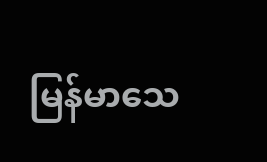မြန်မာသေ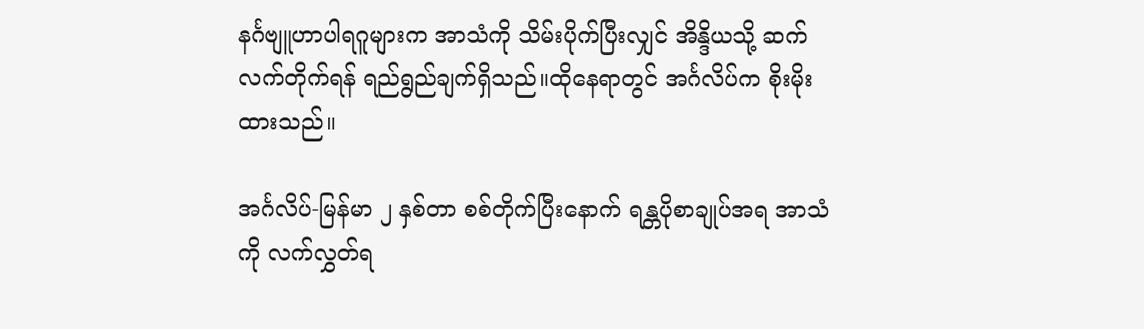နင်္ဂဗျူဟာပါရဂူများက အာသံကို သိမ်းပိုက်ပြီးလျှင် အိန္ဒိယသို့ ဆက်လက်တိုက်ရန် ရည်ရွည်ချက်ရှိသည်။ထိုနေရာတွင် အင်္ဂလိပ်က စိုးမိုးထားသည်။

အင်္ဂလိပ်-မြန်မာ ၂ နှစ်တာ စစ်တိုက်ပြီးနောက် ရန္တပိုစာချုပ်အရ အာသံကို လက်လွှတ်ရ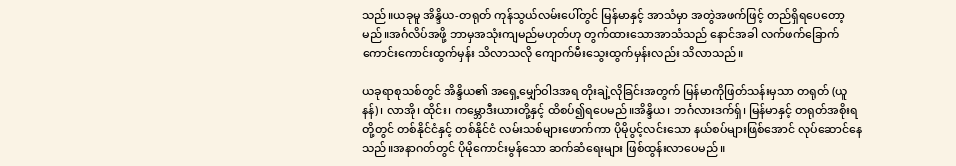သည်။ယခုမူ အိန္ဒိယ-တရုတ် ကုန်သွယ်လမ်းပေါ်တွင် မြန်မာနှင့် အာသံမှာ အတွဲအဖက်ဖြင့် တည်ရှိရပေတော့မည်။အင်္ဂလိပ်အဖို့ ဘာမှအသုံးကျမည်မဟုတ်ဟု တွက်ထားသောအာသံသည် နောင်အခါ လက်ဖက်ခြောက်ကောင်းကောင်းထွက်မှန်း သိလာသလို ကျောက်မီးသွေးထွက်မှန်းလည်း သိလာသည်။

ယခုရာစုသစ်တွင် အိန္ဒိယ၏ အရှေ့မျှော်ဝါဒအရ တိုးချဲ့လိုခြင်းအတွက် မြန်မာကိုဖြတ်သန်းမှသာ တရုတ် (ယူနန်)၊ လာအို၊ ထိုင်း၊ ကမ္ဘောဒီးယားတို့နှင့် ထိစပ်၍ရပေမည်။အိန္ဒိယ၊ ဘင်္ဂလားဒက်ရှ်၊ မြန်မာနှင့် တရုတ်အစိုးရတို့တွင် တစ်နိုင်ငံနှင့် တစ်နိုင်ငံ လမ်းသစ်များဖောက်ကာ ပိုမိုပွင့်လင်းသော နယ်စပ်များဖြစ်အောင် လုပ်ဆောင်နေသည်။အနာဂတ်တွင် ပိုမိုကောင်းမွန်သော ဆက်ဆံရေးများ ဖြစ်ထွန်းလာပေမည်။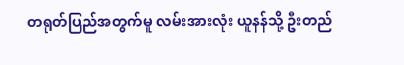တရုတ်ပြည်အတွက်မူ လမ်းအားလုံး ယူနန်သို့ ဦးတည်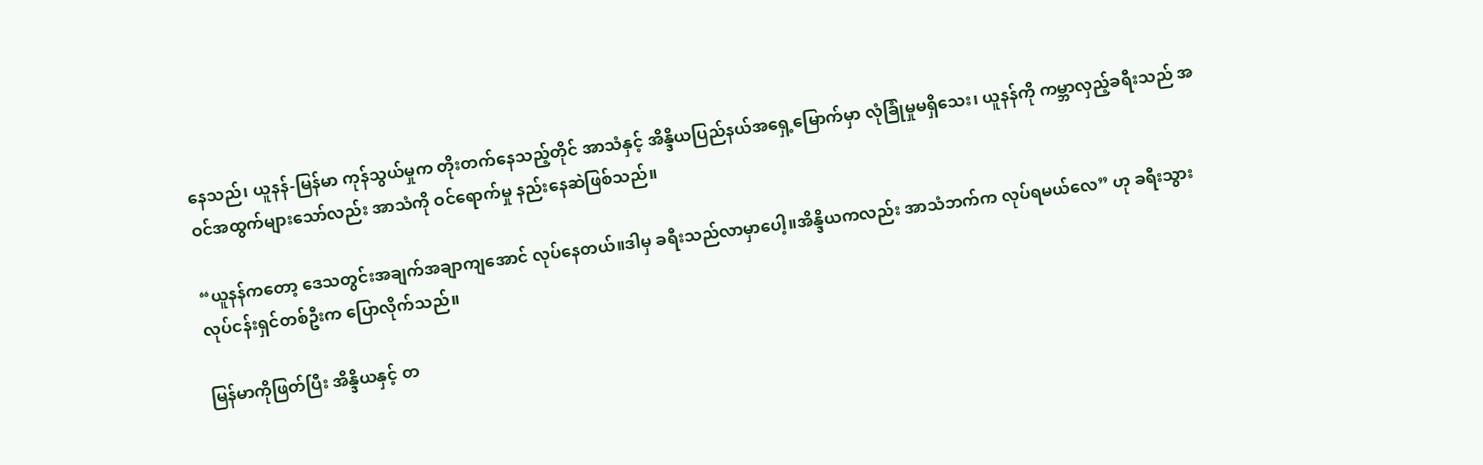နေသည်၊ ယူနန်-မြန်မာ ကုန်သွယ်မှုက တိုးတက်နေသည့်တိုင် အာသံနှင့် အိန္ဒိယပြည်နယ်အရှေ့မြောက်မှာ လုံခြုံမှုမရှိသေး၊ ယူနန်ကို ကမ္ဘာလှည့်ခရီးသည် အဝင်အထွက်များသော်လည်း အာသံကို ဝင်ရောက်မှု နည်းနေဆဲဖြစ်သည်။

“ယူနန်ကတော့ ဒေသတွင်းအချက်အချာကျအောင် လုပ်နေတယ်။ဒါမှ ခရီးသည်လာမှာပေါ့။အိန္ဒိယကလည်း အာသံဘက်က လုပ်ရမယ်လေ” ဟု ခရီးသွားလုပ်ငန်းရှင်တစ်ဦးက ပြောလိုက်သည်။

မြန်မာကိုဖြတ်ပြီး အိန္ဒိယနှင့် တ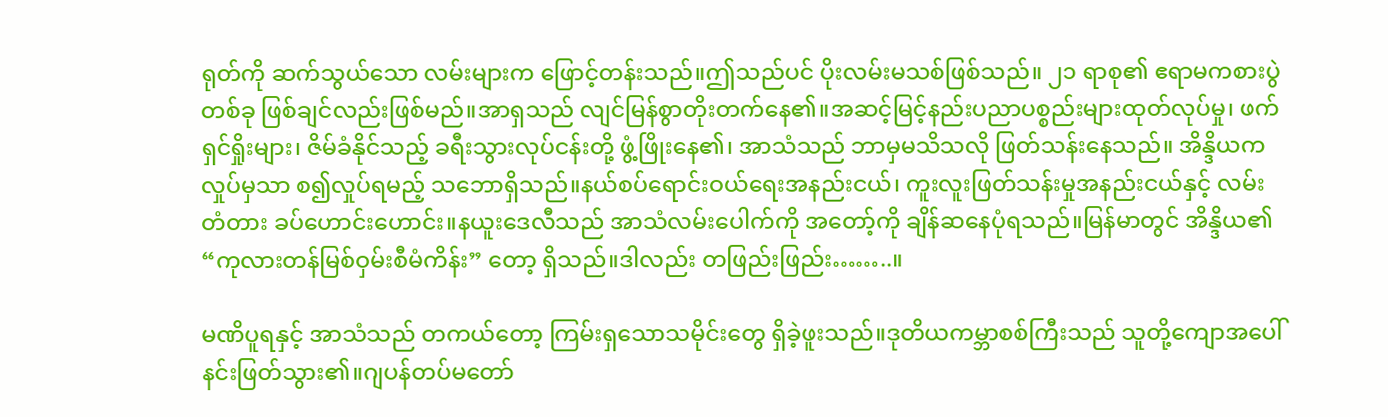ရုတ်ကို ဆက်သွယ်သော လမ်းများက ဖြောင့်တန်းသည်။ဤသည်ပင် ပိုးလမ်းမသစ်ဖြစ်သည်။ ၂၁ ရာစု၏ ဧရာမကစားပွဲတစ်ခု ဖြစ်ချင်လည်းဖြစ်မည်။အာရှသည် လျင်မြန်စွာတိုးတက်နေ၏။အဆင့်မြင့်နည်းပညာပစ္စည်းများထုတ်လုပ်မှု၊ ဖက်ရှင်ရှိုးများ၊ ဇိမ်ခံနိုင်သည့် ခရီးသွားလုပ်ငန်းတို့ ဖွံ့ဖြိုးနေ၏၊ အာသံသည် ဘာမှမသိသလို ဖြတ်သန်းနေသည်။ အိန္ဒိယကလှုပ်မှသာ စ၍လှုပ်ရမည့် သဘောရှိသည်။နယ်စပ်ရောင်းဝယ်ရေးအနည်းငယ်၊ ကူးလူးဖြတ်သန်းမှုအနည်းငယ်နှင့် လမ်းတံတား ခပ်ဟောင်းဟောင်း။နယူးဒေလီသည် အာသံလမ်းပေါက်ကို အတော့်ကို ချိန်ဆနေပုံရသည်။မြန်မာတွင် အိန္ဒိယ၏ “ကုလားတန်မြစ်ဝှမ်းစီမံကိန်း” တော့ ရှိသည်။ဒါလည်း တဖြည်းဖြည်း……..။

မဏိပူရနှင့် အာသံသည် တကယ်တော့ ကြမ်းရှသောသမိုင်းတွေ ရှိခဲ့ဖူးသည်။ဒုတိယကမ္ဘာစစ်ကြီးသည် သူတို့ကျောအပေါ် နင်းဖြတ်သွား၏။ဂျပန်တပ်မတော်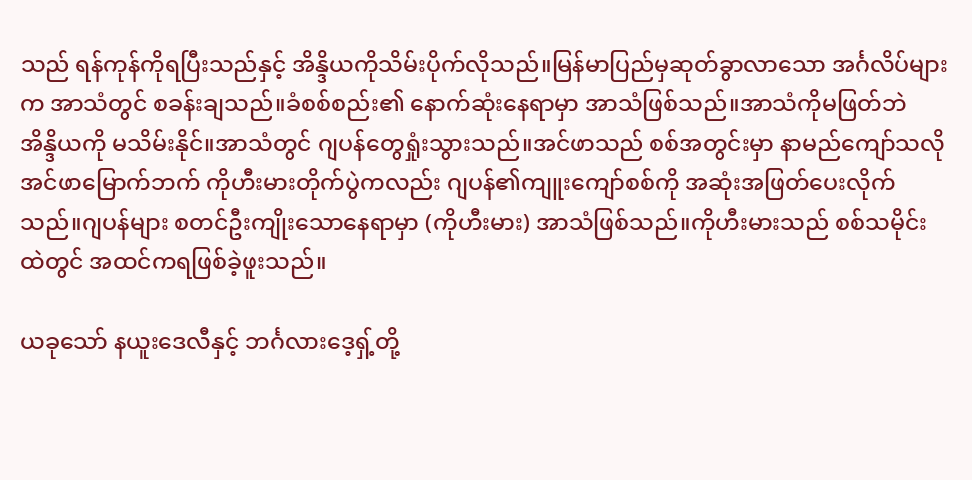သည် ရန်ကုန်ကိုရပြီးသည်နှင့် အိန္ဒိယကိုသိမ်းပိုက်လိုသည်။မြန်မာပြည်မှဆုတ်ခွာလာသော အင်္ဂလိပ်များက အာသံတွင် စခန်းချသည်။ခံစစ်စည်း၏ နောက်ဆုံးနေရာမှာ အာသံဖြစ်သည်။အာသံကိုမဖြတ်ဘဲ အိန္ဒိယကို မသိမ်းနိုင်။အာသံတွင် ဂျပန်တွေရှုံးသွားသည်။အင်ဖာသည် စစ်အတွင်းမှာ နာမည်ကျော်သလို အင်ဖာမြောက်ဘက် ကိုဟီးမားတိုက်ပွဲကလည်း ဂျပန်၏ကျူးကျော်စစ်ကို အဆုံးအဖြတ်ပေးလိုက်သည်။ဂျပန်များ စတင်ဦးကျိုးသောနေရာမှာ (ကိုဟီးမား) အာသံဖြစ်သည်။ကိုဟီးမားသည် စစ်သမိုင်းထဲတွင် အထင်ကရဖြစ်ခဲ့ဖူးသည်။

ယခုသော် နယူးဒေလီနှင့် ဘင်္ဂလားဒေ့ရှ့်တို့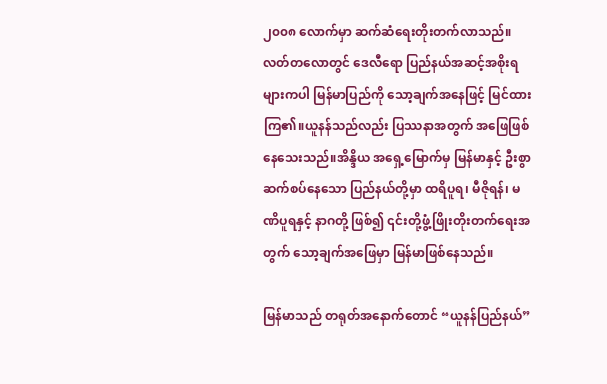၂၀၀၈ လောက်မှာ ဆက်ဆံရေးတိုးတက်လာသည်။လတ်တလောတွင် ဒေလီရော ပြည်နယ်အဆင့်အစိုးရများကပါ မြန်မာပြည်ကို သော့ချက်အနေဖြင့် မြင်ထားကြ၏။ယူနန်သည်လည်း ပြဿနာအတွက် အဖြေဖြစ်နေသေးသည်။အိန္ဒိယ အရှေ့မြောက်မှ မြန်မာနှင့် ဦးစွာဆက်စပ်နေသော ပြည်နယ်တို့မှာ ထရိပူရ၊ မီဇိုရန်၊ မဏိပူရနှင့် နာဂတို့ ဖြစ်၍ ၎င်းတို့ဖွံ့ဖြိုးတိုးတက်ရေးအတွက် သော့ချက်အဖြေမှာ မြန်မာဖြစ်နေသည်။

မြန်မာသည် တရုတ်အနောက်တောင် “ယူနန်ပြည်နယ်”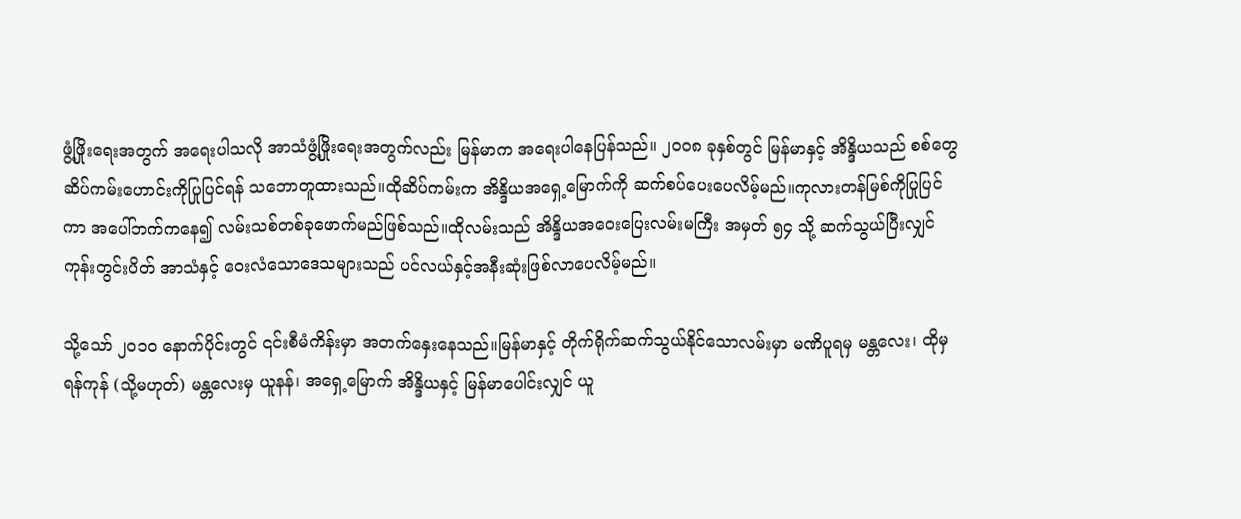ဖွံ့ဖြိုးရေးအတွက် အရေးပါသလို အာသံဖွံ့ဖြိုးရေးအတွက်လည်း မြန်မာက အရေးပါနေပြန်သည်။ ၂၀၀၈ ခုနှစ်တွင် မြန်မာနှင့် အိန္ဒိယသည် စစ်တွေဆိပ်ကမ်းဟောင်းကိုပြုပြင်ရန် သဘောတူထားသည်။ထိုဆိပ်ကမ်းက အိန္ဒိယအရှေ့မြောက်ကို ဆက်စပ်ပေးပေလိမ့်မည်။ကုလားတန်မြစ်ကိုပြုပြင်ကာ အပေါ်ဘက်ကနေ၍ လမ်းသစ်တစ်ခုဖောက်မည်ဖြစ်သည်။ထိုလမ်းသည် အိန္ဒိယအဝေးပြေးလမ်းမကြီး အမှတ် ၅၄ သို့ ဆက်သွယ်ပြီးလျှင် ကုန်းတွင်းပိတ် အာသံနှင့် ဝေးလံသောဒေသများသည် ပင်လယ်နှင့်အနီးဆုံးဖြစ်လာပေလိမ့်မည်။

သို့သော် ၂၀၁၀ နောက်ပိုင်းတွင် ၎င်းစီမံကိန်းမှာ အတက်နှေးနေသည်။မြန်မာနှင့် တိုက်ရိုက်ဆက်သွယ်နိုင်သောလမ်းမှာ မဏိပူရမှ မန္တလေး၊ ထိုမှ ရန်ကုန် (သို့မဟုတ်) မန္တလေးမှ ယူနန်၊ အရှေ့မြောက် အိန္ဒိယနှင့် မြန်မာပေါင်းလျှင် ယူ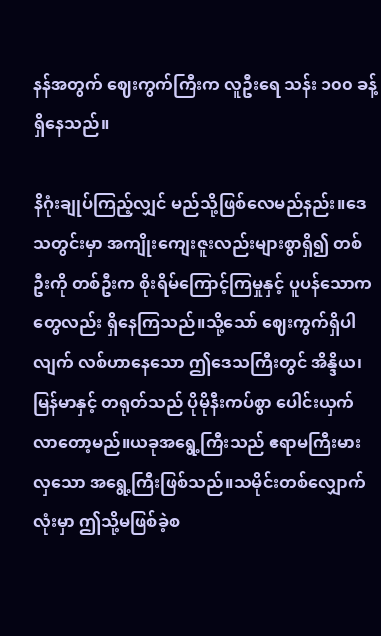နန်အတွက် ဈေးကွက်ကြီးက လူဦးရေ သန်း ၁၀၀ ခန့်ရှိနေသည်။

နိဂုံးချုပ်ကြည့်လျှင် မည်သို့ဖြစ်လေမည်နည်း။ဒေသတွင်းမှာ အကျိုးကျေးဇူးလည်းများစွာရှိ၍ တစ်ဦးကို တစ်ဦးက စိုးရိမ်ကြောင့်ကြမှုနှင့် ပူပန်သောကတွေလည်း ရှိနေကြသည်။သို့သော် ဈေးကွက်ရှိပါလျက် လစ်ဟာနေသော ဤဒေသကြီးတွင် အိန္ဒိယ၊ မြန်မာနှင့် တရုတ်သည် ပိုမိုနီးကပ်စွာ ပေါင်းယှက်လာတော့မည်။ယခုအရွေ့ကြီးသည် ဧရာမကြီးမားလှသော အရွေ့ကြီးဖြစ်သည်။သမိုင်းတစ်လျှောက်လုံးမှာ ဤသို့မဖြစ်ခဲ့စ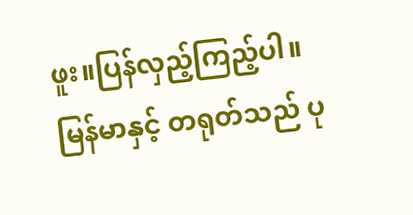ဖူး။ပြန်လှည့်ကြည့်ပါ။မြန်မာနှင့် တရုတ်သည် ပု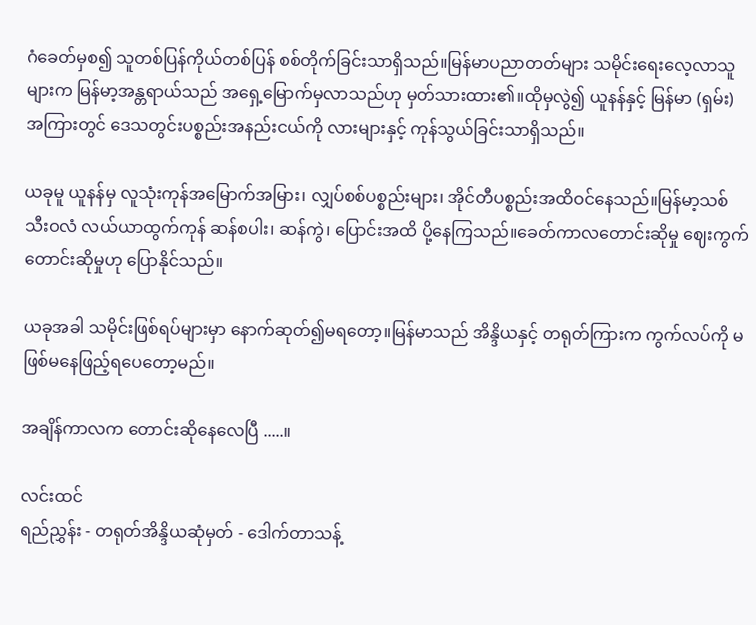ဂံခေတ်မှစ၍ သူတစ်ပြန်ကိုယ်တစ်ပြန် စစ်တိုက်ခြင်းသာရှိသည်။မြန်မာပညာတတ်များ သမိုင်းရေးလေ့လာသူများက မြန်မာ့အန္တရာယ်သည် အရှေ့မြောက်မှလာသည်ဟု မှတ်သားထား၏။ထိုမှလွဲ၍ ယူနန်နှင့် မြန်မာ (ရှမ်း) အကြားတွင် ဒေသတွင်းပစ္စည်းအနည်းငယ်ကို လားများနှင့် ကုန်သွယ်ခြင်းသာရှိသည်။

ယခုမူ ယူနန်မှ လူသုံးကုန်အမြောက်အမြား၊ လျှပ်စစ်ပစ္စည်းများ၊ အိုင်တီပစ္စည်းအထိဝင်နေသည်။မြန်မာ့သစ်သီးဝလံ လယ်ယာထွက်ကုန် ဆန်စပါး၊ ဆန်ကွဲ၊ ပြောင်းအထိ ပို့နေကြသည်။ခေတ်ကာလတောင်းဆိုမှု ဈေးကွက်တောင်းဆိုမှုဟု ပြောနိုင်သည်။

ယခုအခါ သမိုင်းဖြစ်ရပ်များမှာ နောက်ဆုတ်၍မရတော့။မြန်မာသည် အိန္ဒိယနှင့် တရုတ်ကြားက ကွက်လပ်ကို မဖြစ်မနေဖြည့်ရပေတော့မည်။

အချိန်ကာလက တောင်းဆိုနေလေပြီ .....။

လင်းထင်
ရည်ညွှန်း - တရုတ်အိန္ဒိယဆုံမှတ် - ဒေါက်တာသန့်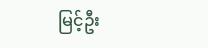မြင့်ဦး